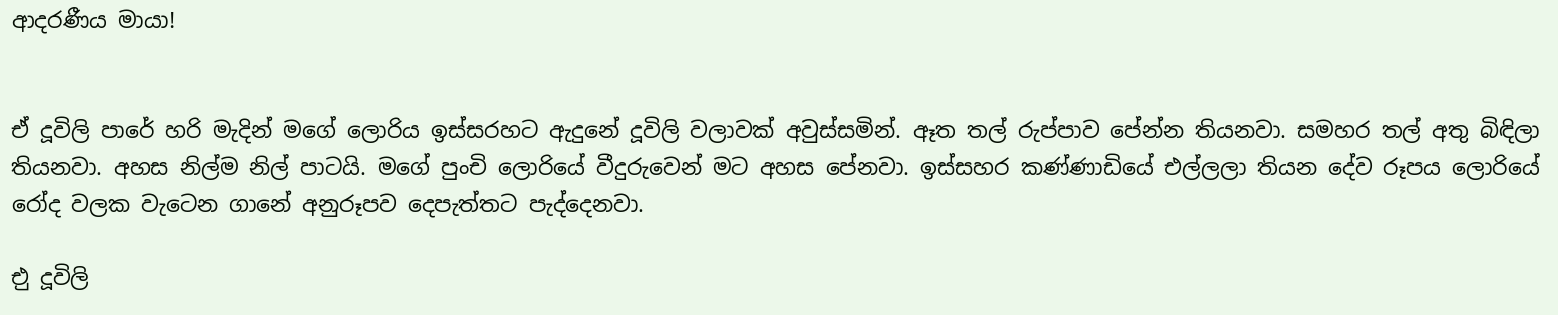ආදරණීය මායා!


ඒ දූවිලි පාරේ හරි මැදින් මගේ ලොරිය ඉස්සරහට ඇදුනේ දූවිලි වලාවක් අවුස්සමින්. ඈත තල් රුප්පාව පේන්න තියනවා. සමහර තල් අතු බිඳිලා තියනවා. අහස නිල්ම නිල් පාටයි. මගේ පුංචි ලොරියේ වීදුරුවෙන් මට අහස පේනවා. ඉස්සහර කණ්ණාඩියේ එල්ලලා තියන දේව රූපය ලොරියේ රෝද වලක වැටෙන ගානේ අනුරූපව දෙපැත්තට පැද්දෙනවා.

එු දූවිලි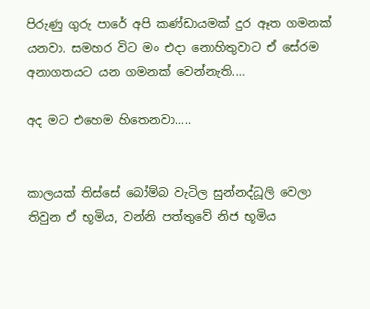පිරුණු ගුරු පාරේ අපි කණ්ඩායමක් දුර ඈත ගමනක් යනවා. සමහර විට මං එදා නොහිතුවාට ඒ සේරම අනාගතයට යන ගමනක් වෙන්නැති.…

අද මට එහෙම හිතෙනවා.....


කාලයක් තිස්සේ බෝම්බ වැටිල සුන්නද්ධූලි වෙලා තිවුන ඒ භූමිය, වන්නි පත්තුවේ නිජ භූමිය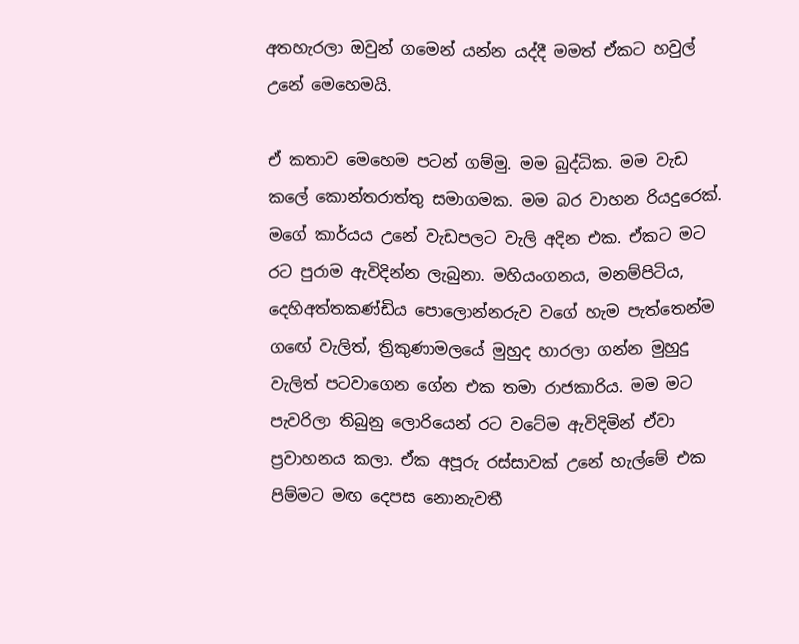අතහැරලා ඔවුන් ගමෙන් යන්න යද්දී මමත් ඒකට හවුල් උනේ මෙහෙමයි.

ඒ කතාව මෙහෙම පටන් ගම්මු. මම බුද්ධික. මම වැඩ කලේ කොන්තරාත්තු සමාගමක. මම බර වාහන රියදුරෙක්. මගේ කාර්යය උනේ වැඩපලට වැලි අදින එක. ඒකට මට රට පුරාම ඇවිදින්න ලැබුනා. මහියංගනය, මනම්පිටිය, දෙහිඅත්තකණ්ඩිය පොලොන්නරුව වගේ හැම පැත්තෙන්ම ගඟේ වැලිත්, ත්‍රිකුණාමලයේ මුහුද හාරලා ගන්න මුහුදු වැලිත් පටවාගෙන ගේන එක තමා රාජකාරිය. මම මට පැවරිලා තිබුනු ලොරියෙන් රට වටේම ඇවිදිමින් ඒවා ප්‍රවාහනය කලා. ඒක අපූරු රස්සාවක් උනේ හැල්මේ එක පිම්මට මඟ දෙපස නොනැවතී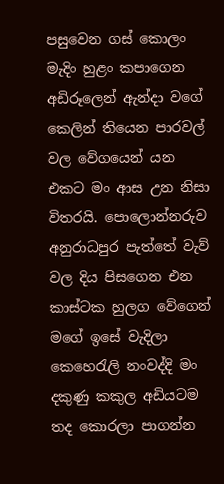පසුවෙන ගස් කොලං මැදිං හුළං කපාගෙන අඩිරූලෙන් ඇන්දා වගේ කෙලින් තියෙන පාරවල් වල වේගයෙන් යන එකට මං ආස උන නිසා විතරයි. පොලොන්නරුව අනුරාධපුර පැත්තේ වැව් වල දිය පිසගෙන එන කාස්ටක හුලග වේගෙන් මගේ ඉසේ වැදිලා කෙහෙරැලි නංවද්දි මං දකුණු කකුල අඩියටම තද කොරලා පාගන්න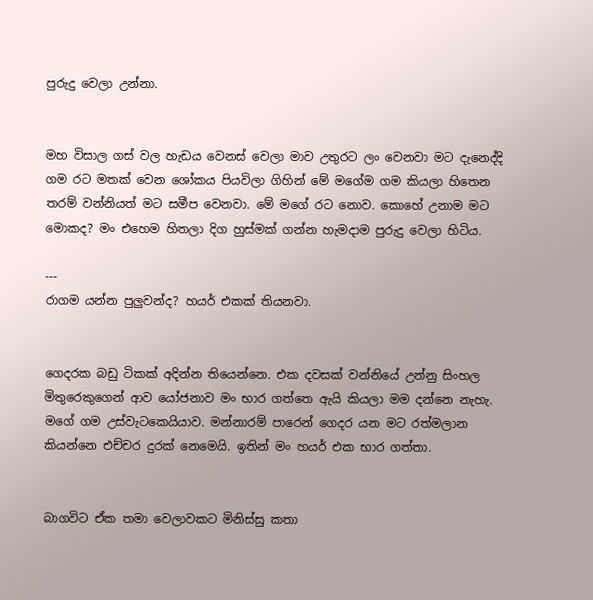පුරුදු වෙලා උන්නා.


මහ විසාල ගස් වල හැඩය වෙනස් වෙලා මාව උතුරට ලං වෙනවා මට දැනෙද්දි ගම රට මතක් වෙන ශෝකය පියවිලා ගිහින් මේ මගේම ගම කියලා හිතෙන තරම් වන්නියත් මට සමීප වෙනවා. මේ මගේ රට නොව. කොහේ උනාම මට මොකද? මං එහෙම හිතලා දිග හුස්මක් ගන්න හැමදාම පුරුදු වෙලා හිටිය.

---
රාගම යන්න පුලුවන්ද? හයර් එකක් තියනවා.


ගෙදරක බඩු ටිකක් අදින්න තියෙන්නෙ. එක දවසක් වන්නියේ උන්නු සිංහල මිතුරෙකුගෙන් ආව යෝජනාව මං භාර ගත්තෙ ඇයි කියලා මම දන්නෙ නැහැ. මගේ ගම උස්වැටකෙයියාව. මන්නාරම් පාරෙන් ගෙදර යන මට රත්මලාන කියන්නෙ එච්චර දුරක් නෙමෙයි. ඉතින් මං හයර් එක භාර ගත්තා.


බාගවිට ඒක තමා වෙලාවකට මිනිස්සු කතා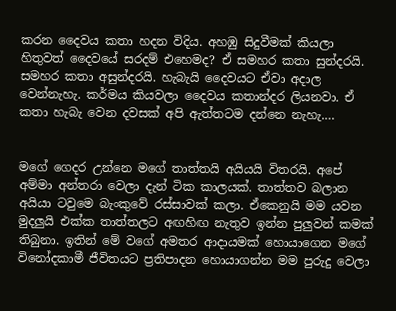කරන දෛවය කතා හදන විදිය. අහඹු සිදුවීමක් කියලා හිතුවත් දෛවයේ සරදම් එහෙමද? ඒ සමහර කතා සුන්දරයි. සමහර කතා අසුන්දරයි. හැබැයි දෛවයට ඒවා අදාල වෙන්නැහැ. කර්මය කියවලා දෛවය කතාන්දර ලියනවා. ඒ කතා හැබැ වෙන දවසක් අපි ඇත්තටම දන්නෙ නැහැ.…


මගේ ගෙදර උන්නෙ මගේ තාත්තයි අයියයි විතරයි. අපේ අම්මා අන්තරා වෙලා දැන් ටික කාලයක්. තාත්තව බලාන අයියා ටවුමෙ බැංකුවේ රස්සාවක් කලා. ඒකෙනුයි මම යවන මුදලුයි එක්ක තාත්තලට අඟහිඟ නැතුව ඉන්න පුලුවන් කමක් තිබුනා. ඉතින් මේ වගේ අමතර ආදායමක් හොයාගෙන මගේ විනෝදකාමී ජීවිතයට ප්‍රතිපාදන හොයාගන්න මම පුරුදු වෙලා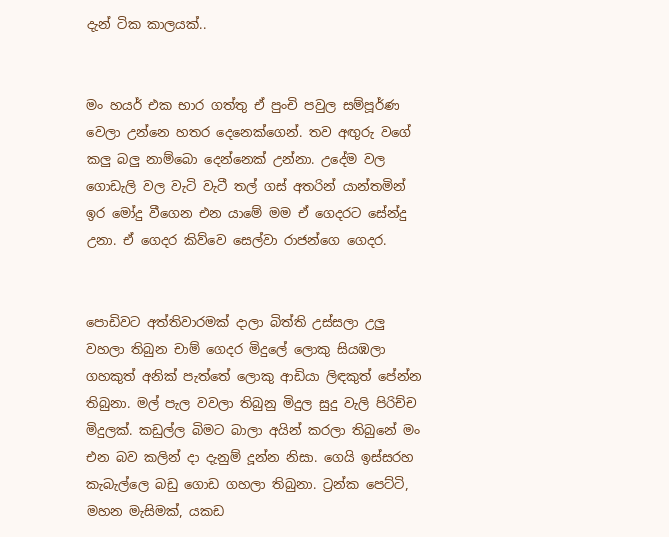දැන් ටික කාලයක්..


මං හයර් එක භාර ගත්තු ඒ පුංචි පවුල සම්පූර්ණ වෙලා උන්නෙ හතර දෙනෙක්ගෙන්. තව අඟුරු වගේ කලු බලු නාම්බො දෙන්නෙක් උන්නා. උදේම වල ගොඩැලි වල වැටි වැටී තල් ගස් අතරින් යාන්තමින් ඉර මෝදු වීගෙන එන යාමේ මම ඒ ගෙදරට සේන්දු උනා. ඒ ගෙදර කිව්වෙ සෙල්වා රාජන්ගෙ ගෙදර.


පොඩිවට අත්තිවාරමක් දාලා බිත්ති උස්සලා උලු වහලා තිබුන චාම් ගෙදර මිදුලේ ලොකු සියඹලා ගහකුත් අනික් පැත්තේ ලොකු ආඩියා ලිඳකුත් පේන්න තිබුනා. මල් පැල වවලා තිබුනු මිදුල සුදු වැලි පිරිච්ච මිදුලක්. කඩුල්ල බිමට බාලා අයින් කරලා තිබුනේ මං එන බව කලින් දා දැනුම් දූන්න නිසා. ගෙයි ඉස්සරහ කැබැල්ලෙ බඩු ගොඩ ගහලා තිබුනා. ට්‍රන්ක පෙට්ටි, මහන මැසිමක්, යකඩ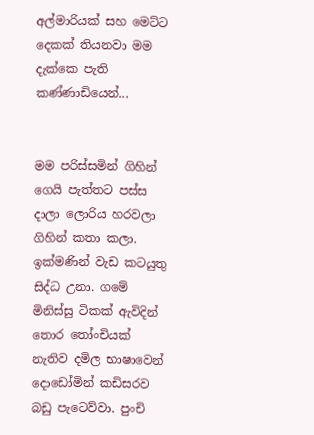අල්මාරියක් සහ මෙට්ට දෙකක් තියනවා මම දැක්කෙ පැති කණ්ණාඩියෙන්...


මම පරිස්සමින් ගිහින් ගෙයි පැත්තට පස්ස දාලා ලොරිය හරවලා ගිහින් කතා කලා. ඉක්මණින් වැඩ කටයුතු සිද්ධ උනා. ගමේ මිනිස්සු ටිකක් ඇවිදින් තොර තෝංචියක් නැතිව දමිල භාෂාවෙන් දොඩෝමින් කඩිසරව බඩු පැටෙව්වා. පුංචි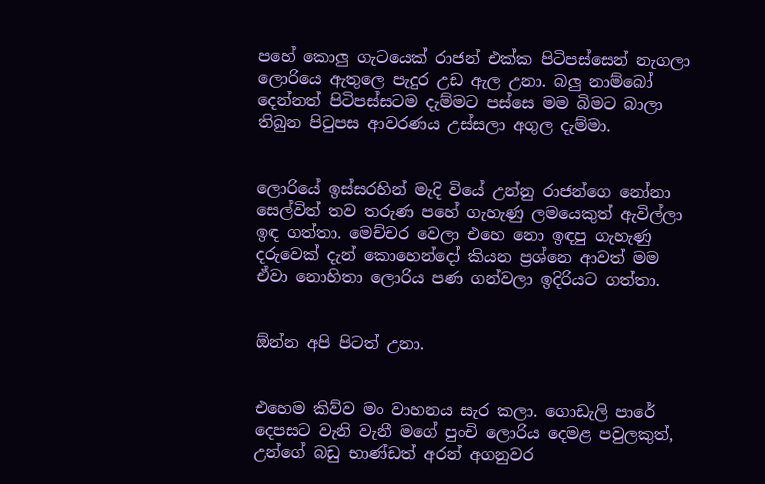පහේ කොලු ගැටයෙක් රාජන් එක්ක පිටිපස්සෙන් නැගලා ලොරියෙ ඇතුලෙ පැදුර උඩ ඇල උනා. බලු නාම්බෝ දෙන්නත් පිටිපස්සටම දැම්මට පස්සෙ මම බිමට බාලා තිබුන පිටුපස ආවරණය උස්සලා අගුල දැම්මා.


ලොරියේ ඉස්සරහින් මැදි වියේ උන්නු රාජන්ගෙ නෝනා සෙල්විත් තව තරුණ පහේ ගැහැණු ලමයෙකුත් ඇවිල්ලා ඉඳ ගත්තා. මෙච්චර වෙලා එහෙ නො ඉඳපු ගැහැණු දරුවෙක් දැන් කොහෙන්දෝ කියන ප්‍රශ්නෙ ආවත් මම ඒවා නොහිතා ලොරිය පණ ගන්වලා ඉදිරියට ගත්තා.


ඕන්න අපි පිටත් උනා.


එහෙම කිව්ව මං වාහනය සැර කලා. ගොඩැලි පාරේ දෙපසට වැනි වැනී මගේ පුංචි ලොරිය දෙමළ පවුලකුත්, උන්ගේ බඩු භාණ්ඩත් අරන් අගනුවර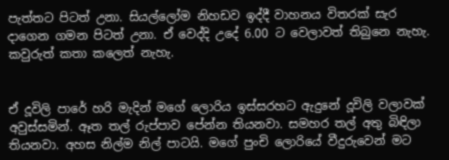පැත්තට පිටත් උනා. සියල්ලෝම නිහඩව ඉද්දී වාහනය විතරක් සැර දාගෙන ගමන පිටත් උනා. ඒ වෙද්දි උදේ 6.00 ට වෙලාවත් තිබුනෙ නැහැ. කවුරුත් කතා කලෙත් නැහැ.


ඒ දූවිලි පාරේ හරි මැදින් මගේ ලොරිය ඉස්සරහට ඇදුනේ දූවිලි වලාවක් අවුස්සමින්. ඈත තල් රුප්පාව පේන්න තියනවා. සමහර තල් අතු බිඳිලා තියනවා. අහස නිල්ම නිල් පාටයි. මගේ පුංචි ලොරියේ වීදුරුවෙන් මට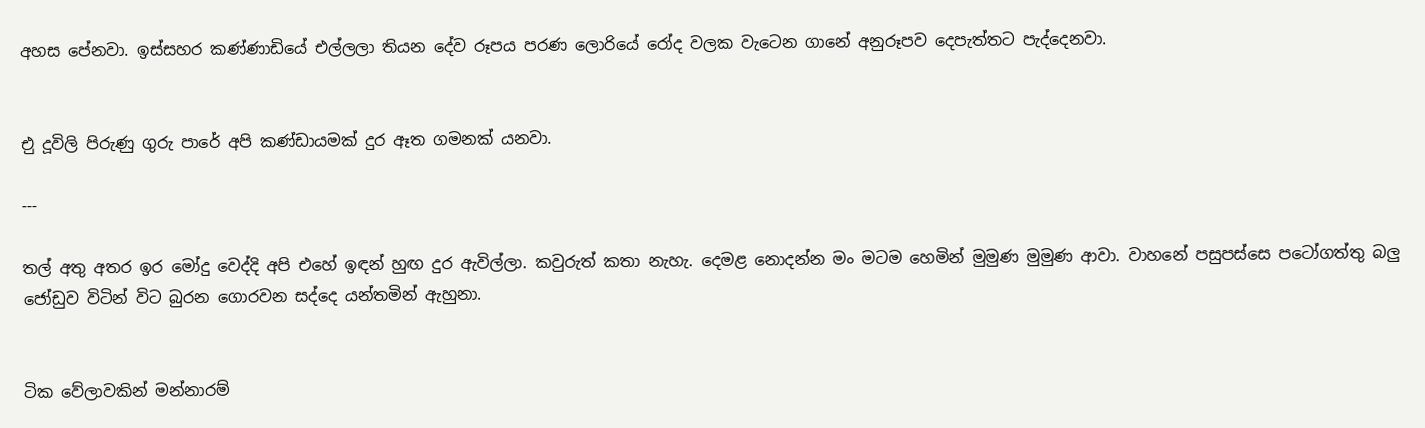අහස පේනවා. ඉස්සහර කණ්ණාඩියේ එල්ලලා තියන දේව රූපය පරණ ලොරියේ රෝද වලක වැටෙන ගානේ අනුරූපව දෙපැත්තට පැද්දෙනවා.


එු දූවිලි පිරුණු ගුරු පාරේ අපි කණ්ඩායමක් දුර ඈත ගමනක් යනවා.

---

තල් අතු අතර ඉර මෝදු වෙද්දි අපි එහේ ඉඳන් හුඟ දුර ඇවිල්ලා. කවුරුත් කතා නැහැ. දෙමළ නොදන්න මං මටම හෙමින් මුමුණ මුමුණ ආවා. වාහනේ පසුපස්සෙ පටෝගත්තු බලු ජෝඩුව විටින් විට බුරන ගොරවන සද්දෙ යන්තමින් ඇහුනා.


ටික වේලාවකින් මන්නාරම්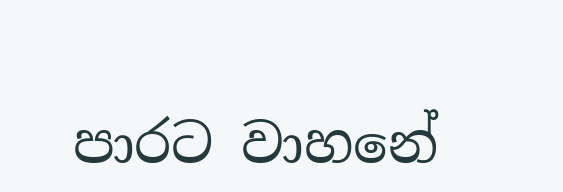පාරට වාහනේ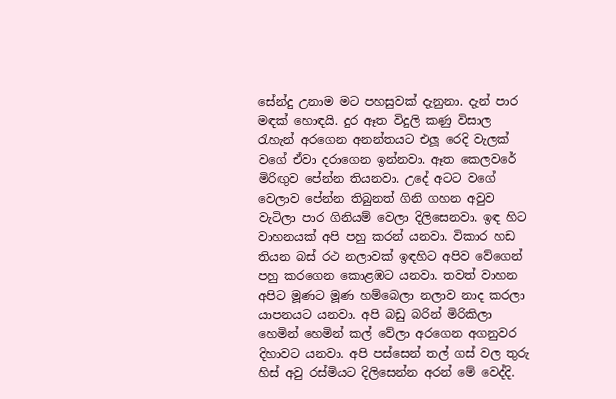සේන්දු උනාම මට පහසුවක් දැනුනා. දැන් පාර මඳක් හොඳයි. දුර ඈත විදුලි කණු විසාල රැහැන් අරගෙන අනන්තයට එලූ රෙදි වැලක් වගේ ඒවා දරාගෙන ඉන්නවා. ඈත කෙලවරේ මිරිඟුව පේන්න තියනවා. උදේ අටට වගේ වෙලාව පේන්න තිබුනත් ගිනි ගහන අවුව වැටිලා පාර ගිනියම් වෙලා දිලිසෙනවා. ඉඳ හිට වාහනයක් අපි පහු කරන් යනවා. විකාර හඩ තියන බස් රථ නලාවක් ඉඳහිට අපිව වේගෙන් පහු කරගෙන කොළඹට යනවා. තවත් වාහන අපිට මූණට මූණ හම්බෙලා නලාව නාද කරලා යාපනයට යනවා. අපි බඩු බරින් මිරිකිලා හෙමින් හෙමින් කල් වේලා අරගෙන අගනුවර දිහාවට යනවා. අපි පස්සෙන් තල් ගස් වල තුරු හිස් අවු රස්මියට දිලිසෙන්න අරන් මේ වෙද්දි.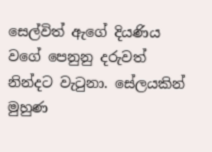සෙල්විත් ඇගේ දියණිය වගේ පෙනුනු දරුවත් නින්දට වැටුනා. සේලයකින් මුහුණ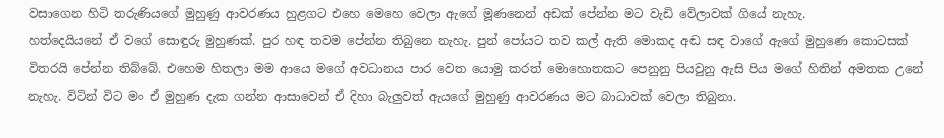වසාගෙන හිටි තරුණියගේ මුහුණු ආවරණය හුළගට එහෙ මෙහෙ වෙලා ඇගේ මූණනෙන් අඩක් පේන්න මට වැඩි වේලාවක් ගියේ නැහැ.
හත්දෙයියනේ ඒ වගේ සොඳුරු මුහුණක්. පුර හඳ තවම පේන්න තිබුනෙ නැහැ. පුන් පෝයට තව කල් ඇති මොකද අඬ සඳ වාගේ ඇගේ මුහුණෙ කොටසක් විතරයි පේන්න තිබ්බේ. එහෙම හිතලා මම ආයෙ මගේ අවධානය පාර වෙත යොමු කරත් මොහොතකට පෙනුනු පියවුනු ඇසි පිය මගේ හිතින් අමතක උනේ නැහැ. විටින් විට මං ඒ මුහුණ දැක ගන්න ආසාවෙන් ඒ දිහා බැලුවත් ඇයගේ මුහුණු ආවරණය මට බාධාවක් වෙලා තිබුනා.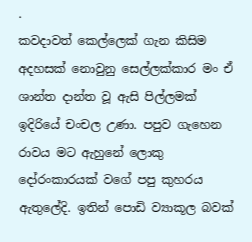.
කවදාවත් කෙල්ලෙක් ගැන කිසිම අදහසක් නොවුනු සෙල්ලක්කාර මං ඒ ශාන්ත දාන්ත වූ ඇසි පිල්ලමක් ඉදිරියේ චංචල උණා. පපුව ගැහෙන රාවය මට ඇහුනේ ලොකු දෝරංකාරයක් වගේ පපු කුහරය ඇතුලේදි. ඉතින් පොඩි ව්‍යාකූල බවක්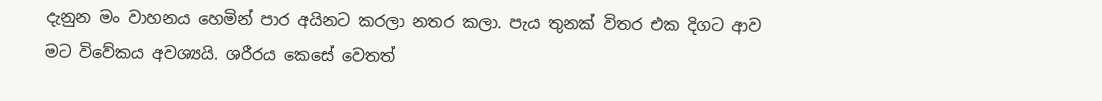දැනුන මං වාහනය හෙමින් පාර අයිනට කරලා නතර කලා. පැය තුනක් විතර එක දිගට ආව මට විවේකය අවශ්‍යයි. ශරීරය කෙසේ වෙතත්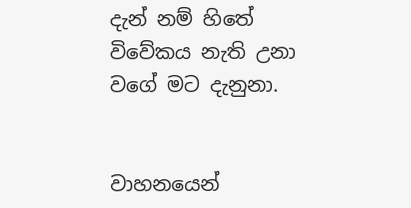දැන් නම් හිතේ විවේකය නැති උනා වගේ මට දැනුනා.


වාහනයෙන්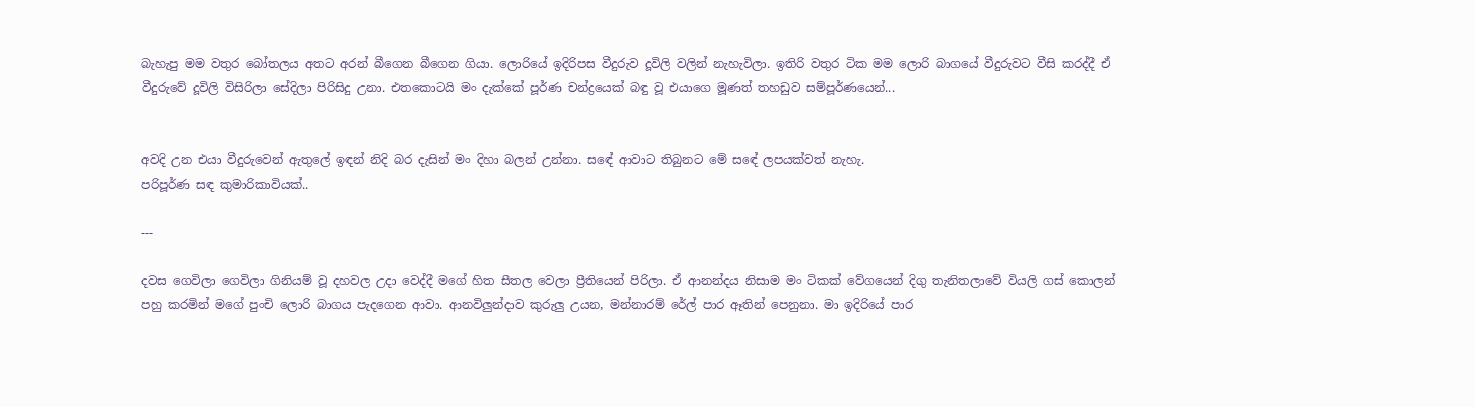බැහැපු මම වතුර බෝතලය අතට අරන් බීගෙන බීගෙන ගියා. ලොරියේ ඉදිරිපස වීදුරුව දූවිලි වලින් නැහැවිලා. ඉතිරි වතුර ටික මම ලොරි බාගයේ වීදුරුවට වීසි කරද්දී ඒ වීදුරුවේ දූවිලි විසිරිලා සේදිලා පිරිසිදු උනා. එතකොටයි මං දැක්කේ පූර්ණ චන්ද්‍රයෙක් බ‍ඳු වූ එයාගෙ මූණත් තහඩුව සම්පූර්ණයෙන්...


අවදි උන එයා වීදුරුවෙන් ඇතුලේ ඉඳන් නිදි බර දැසින් මං දිහා බලන් උන්නා. සඳේ ආවාට තිබුනට මේ සඳේ ලපයක්වත් නැහැ.
පරිපූර්ණ සඳ කුමාරිකාවියක්..

---

දවස ගෙවිලා ගෙවිලා ගිනියම් වූ දහවල උදා වෙද්දී මගේ හිත සීතල වෙලා ප්‍රීතියෙන් පිරිලා. ඒ ආනන්දය නිසාම මං ටිකක් වේගයෙන් දිගු තැනිතලාවේ වියලි ගස් කොලන් පහු කරමින් මගේ පුංචි ලොරි බාගය පැදගෙන ආවා. ආනවිලුන්දාව කුරුලු උයන, මන්නාරම් රේල් පාර ඈතින් පෙනුනා. මා ඉදිරියේ පාර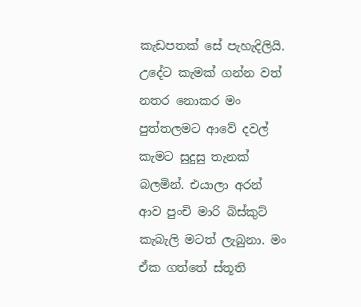කැඩපතක් සේ පැහැදිලියි. උදේට කැමක් ගන්න වත් නතර නොකර මං පුත්තලමට ආවේ දවල් කැමට සුදුසු තැනක් බලමින්. එයාලා අරන් ආව පුංචි මාරි බිස්කුට් කැබැලි මටත් ලැබුනා. මං ඒක ගත්තේ ස්තූති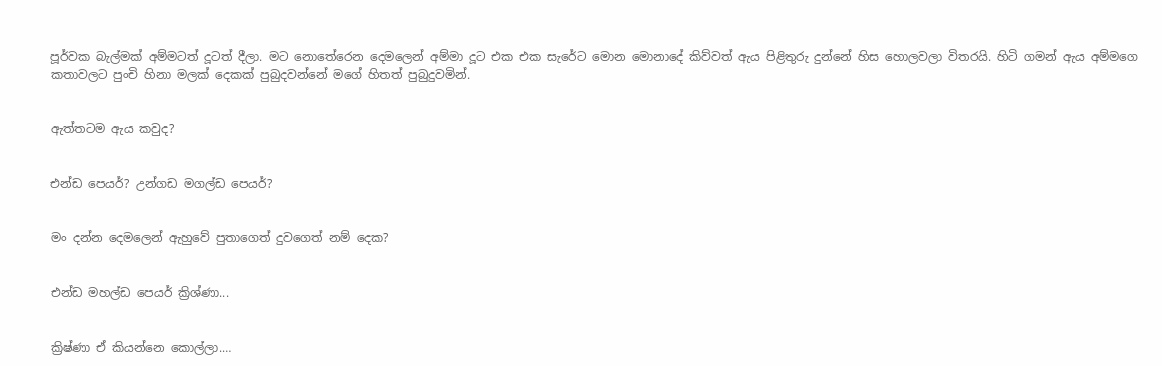පූර්වක බැල්මක් අම්මටත් දූටත් දීලා. මට නොතේරෙන දෙමලෙන් අම්මා දූට එක එක සැරේට මොන මොනාදේ කිව්වත් ඇය පිළිතුරු දුන්නේ හිස හොලවලා විතරයි. හිටි ගමන් ඇය අම්මගෙ කතාවලට පුංචි හිනා මලක් දෙකක් පුබුදවන්නේ මගේ හිතත් පුබුදුවමින්.


ඇත්තටම ඇය කවුද?


එන්ඩ පෙයර්? උන්ගඩ මගල්ඩ පෙයර්?


මං දන්න දෙමලෙන් ඇහුවේ පුතාගෙත් දුවගෙත් නම් දෙක?


එන්ඩ මහල්ඩ පෙයර් ක්‍රිශ්ණා...


ක්‍රිෂ්ණා ඒ කියන්නෙ කොල්ලා.…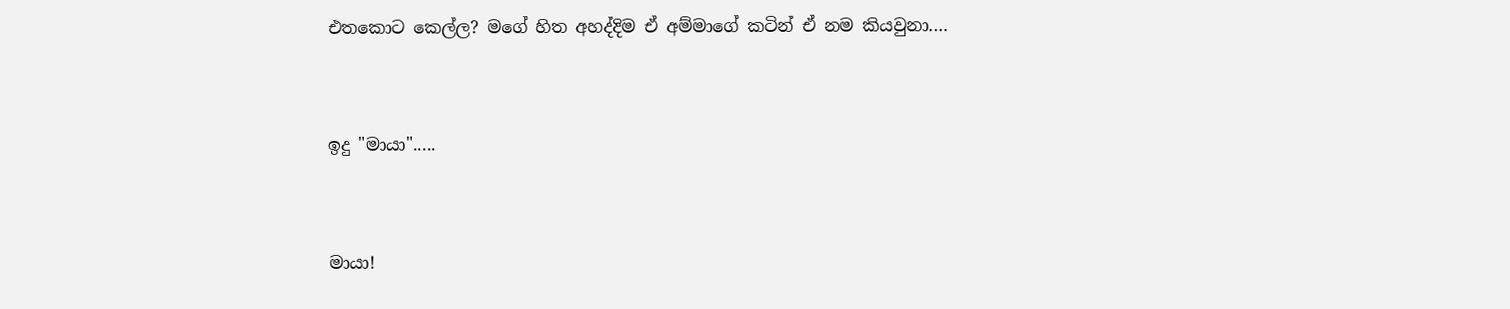එතකොට කෙල්ල? මගේ හිත අහද්දිම ඒ අම්මාගේ කටින් ඒ නම කියවුනා.…


ඉදු "මායා".....


මායා!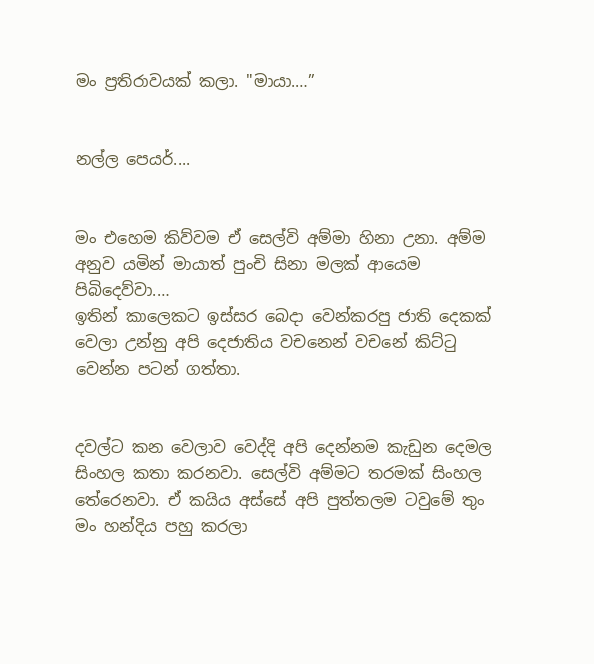මං ප්‍රතිරාවයක් කලා. "මායා.…”


නල්ල පෙයර්....


මං එහෙම කිව්වම ඒ සෙල්වි අම්මා හිනා උනා. අම්ම අනුව යමින් මායාත් පුංචි සිනා මලක් ආයෙම පිබිදෙව්වා.…
ඉතින් කාලෙකට ඉස්සර බෙදා වෙන්කරපු ජාති දෙකක් වෙලා උන්නු අපි දෙජාතිය වචනෙන් වචනේ කිට්ටු වෙන්න පටන් ගත්තා.


දවල්ට කන වෙලාව වෙද්දි අපි දෙන්නම කැඩුන දෙමල සිංහල කතා කරනවා. සෙල්වි අම්මට තරමක් සිංහල තේරෙනවා. ඒ කයිය අස්සේ අපි පුත්තලම ටවුමේ තුං මං හන්දිය පහු කරලා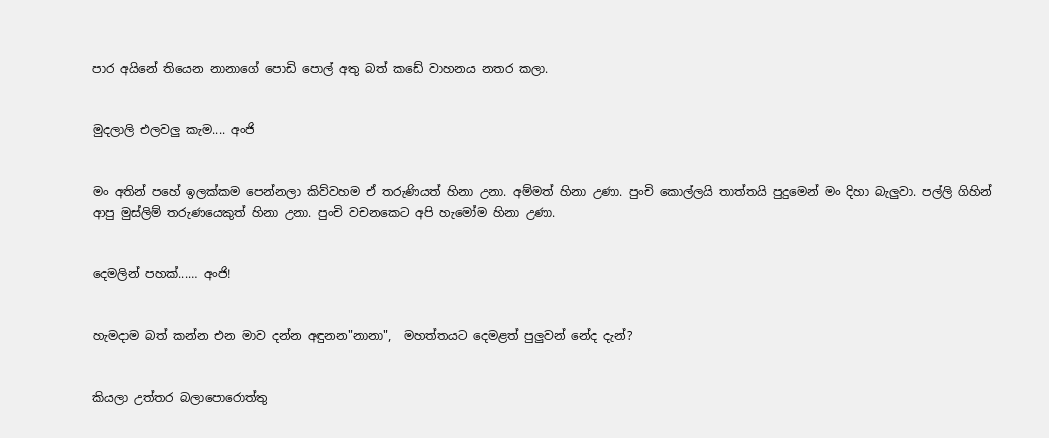පාර අයිනේ තියෙන නානාගේ පොඩි පොල් අතු බත් කඩේ වාහනය නතර කලා.


මුදලාලි එලවලු කැම.... අංජි


මං අතින් පහේ ඉලක්කම පෙන්නලා කිව්වහම ඒ තරුණියත් හිනා උනා. අම්මත් හිනා උණා. පුංචි කොල්ලයි තාත්තයි පුදුමෙන් මං දිහා බැලුවා. පල්ලි ගිහින් ආපු මුස්ලිම් තරුණයෙකුත් හිනා උනා. පුංචි වචනකෙට අපි හැමෝම හිනා උණා.


දෙමලින් පහක්...… අංජි!


හැමදාම බත් කන්න එන මාව දන්න අඳුනන"නානා",  මහත්තයට දෙමළත් පුලුවන් නේද දැන්?


කියලා උත්තර බලාපොරොත්තු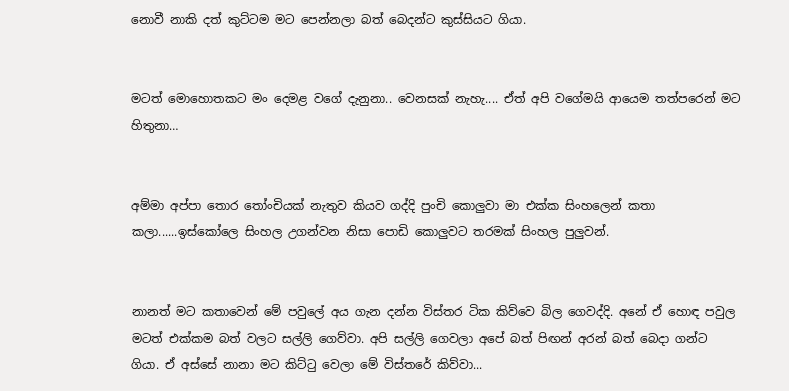නොවී නාකි දත් කුට්ටම මට පෙන්නලා බත් බෙදන්ට කුස්සියට ගියා.


මටත් මොහොතකට මං දෙමළ වගේ දැනුනා.. වෙනසක් නැහැ.... ඒත් අපි වගේමයි ආයෙම තත්පරෙන් මට හිතුනා…


අම්මා අප්පා තොර තෝංචියක් නැතුව කියව ගද්දි පුංචි කොලුවා මා එක්ක සිංහලෙන් කතා කලා......ඉස්කෝලෙ සිංහල උගන්වන නිසා පොඩි කොලුවට තරමක් සිංහල පුලුවන්.


නානත් මට කතාවෙන් මේ පවුලේ අය ගැන දන්න විස්තර ටික කිව්වෙ බිල ගෙවද්දි. අනේ ඒ හොඳ පවුල මටත් එක්කම බත් වලට සල්ලි ගෙව්වා. අපි සල්ලි ගෙවලා අපේ බත් පිඟන් අරන් බත් බෙදා ගන්ට ගියා. ඒ අස්සේ නානා මට කිට්ටු වෙලා මේ විස්තරේ කිව්වා...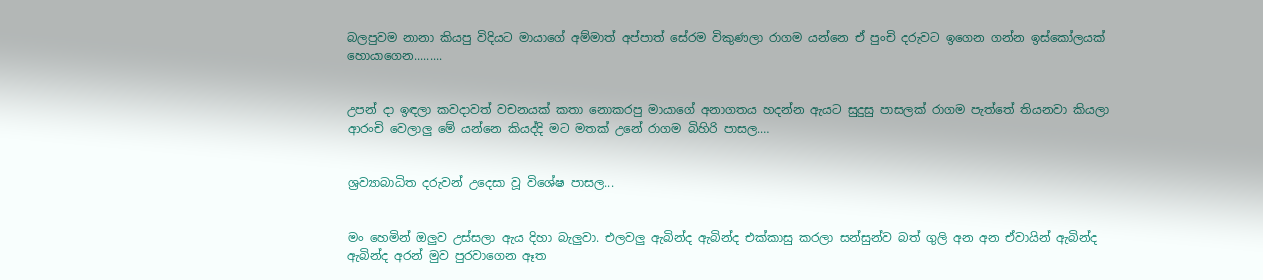බලපුවම නානා කියපු විදියට මායාගේ අම්මාත් අප්පාත් සේරම විකුණලා රාගම යන්නෙ ඒ පුංචි දරුවට ඉගෙන ගන්න ඉස්කෝලයක් හොයාගෙන.........


උපන් දා ඉඳලා කවදාවත් වචනයක් කතා නොකරපු මායාගේ අනාගතය හදන්න ඇයට සුදුසු පාසලක් රාගම පැත්තේ තියනවා කියලා ආරංචි වෙලාලු මේ යන්නෙ කියද්දි මට මතක් උනේ රාගම බිහිරි පාසල.…


ශ්‍රව්‍යාබාධිත දරුවන් උදෙසා වූ විශේෂ පාසල...


මං හෙමින් ඔලුව උස්සලා ඇය දිහා බැලුවා. එලවලු ඇබින්ද ඇබින්ද එක්කාසු කරලා සන්සුන්ව බත් ගුලි අන අන ඒවායින් ඇබින්ද ඇබින්ද අරන් මුව පුරවාගෙන ඈත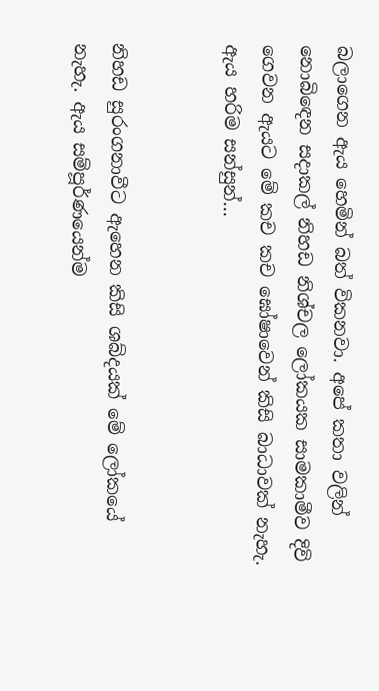බලාගෙන ඇය හෙමින් බත් විකනවා. අපේ කතා වලින් නොබිඳෙන සදාකල් නිහඩ නිශ්චල ලෝකයක සාමකාමීව දිවි ගෙවන ඇයට මේ කච කච ඝෝෂාවෙන් කිසි බාධාවක් නැහැ. ඇය හරිම සන්සුන්…


නිහඩ සුරංගනාවීට ඇහෙන කිසි ශබ්දයක් මේ ලෝකයේ නැහැ. ඇය සම්පූර්ණයෙන්ම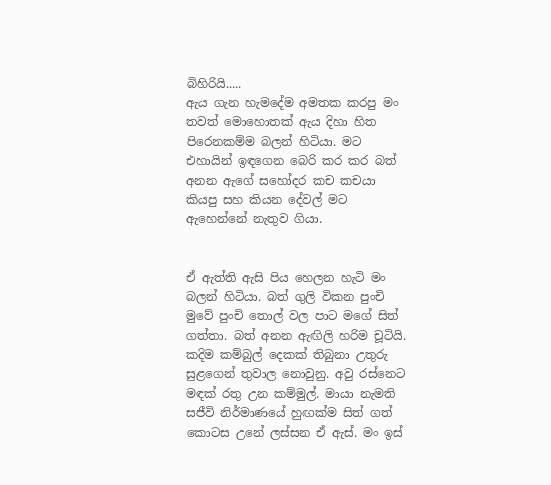බිහිරියි.....
ඇය ගැන හැමදේම අමතක කරපු මං තවත් මොහොතක් ඇය දිහා හිත පිරෙනකම්ම බලන් හිටියා. මට එහායින් ඉඳගෙන බෙරි කර කර බත් අනන ඇගේ සහෝදර කච කචයා කියපු සහ කියන දේවල් මට ඇහෙන්නේ නැතුව ගියා.


ඒ ඇත්ති ඇසි පිය හෙලන හැටි මං බලන් හිටියා. බත් ගුලි විකන පුංචි මුවේ පුංචි තොල් වල පාට මගේ සිත් ගත්තා. බත් අනන ඇඟිලි හරිම චූටියි. කදිම කම්බුල් දෙකක් තිබුනා උතුරු සුළගෙන් තුවාල නොවුනු. අවු රස්නෙට මඳක් රතු උන කම්මුල්. මායා නැමති සජීවි නිර්මාණයේ හුඟක්ම සිත් ගත් කොටස උනේ ලස්සන ඒ ඇස්. මං ඉස්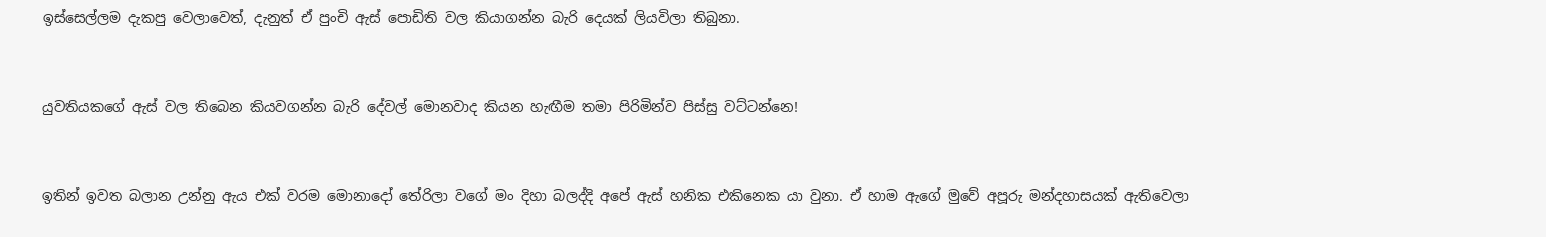ඉස්සෙල්ලම දැකපු වෙලාවෙත්, දැනුත් ඒ පුංචි ඇස් පොඩිති වල කියාගන්න බැරි දෙයක් ලියවිලා තිබුනා.


යුවතියකගේ ඇස් වල තිබෙන කියවගන්න බැරි දේවල් මොනවාද කියන හැඟීම තමා පිරිමින්ව පිස්සු වට්ටන්නෙ!


ඉතින් ඉවත බලාන උන්නු ඇය එක් වරම මොනාදෝ තේරිලා වගේ මං දිහා බලද්දි අපේ ඇස් හනික එකිනෙක යා වුනා. ඒ හාම ඇගේ මුවේ අපූරු මන්දහාසයක් ඇතිවෙලා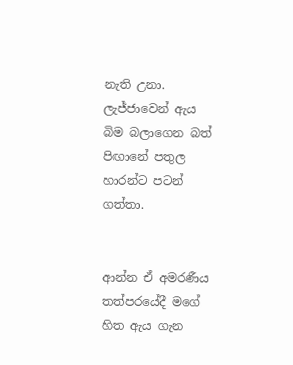නැති උනා. ලැජ්ජාවෙන් ඇය බිම බලාගෙන බත් පිඟානේ පතුල හාරන්ට පටන් ගත්තා.


ආන්න ඒ අමරණීය තත්පරයේදී මගේ හිත ඇය ගැන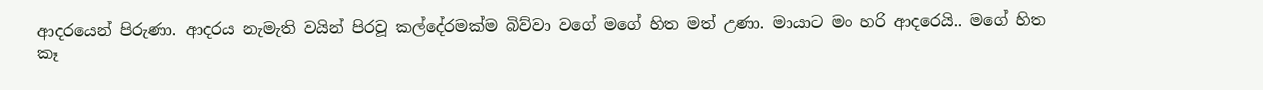ආදරයෙන් පිරුණා. ආදරය නැමැති වයින් පිරවූ කල්දේරමක්ම බිව්වා වගේ මගේ හිත මත් උණා. මායාට මං හරි ආදරෙයි.. මගේ හිත කෑ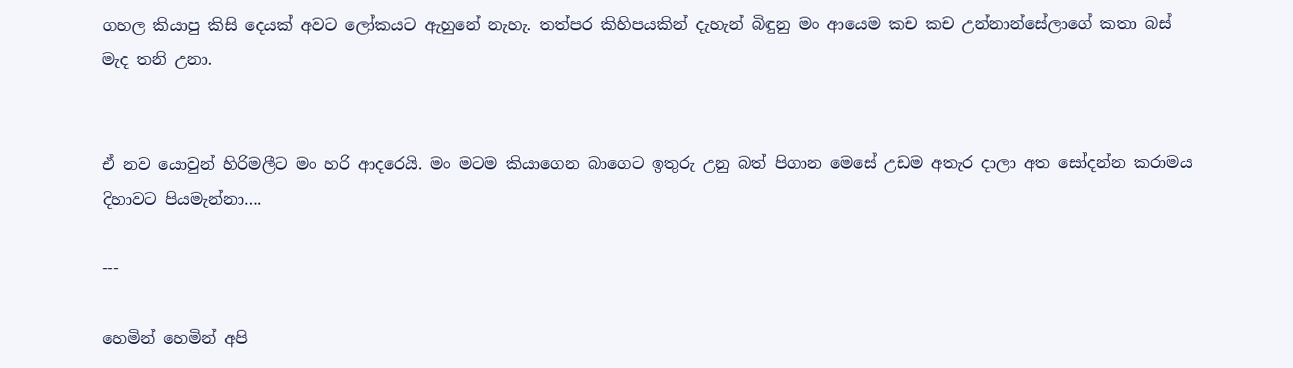ගහල කියාපු කිසි දෙයක් අවට ලෝකයට ඇහුනේ නැහැ. තත්පර කිහිපයකින් දැහැන් බිඳුනු මං ආයෙම කච කච උන්නාන්සේලාගේ කතා බස් මැද තනි උනා.


ඒ නව යොවුන් හිරිමලීට මං හරි ආදරෙයි. මං මටම කියාගෙන බාගෙට ඉතුරු උනු බත් පිගාන මෙසේ උඩම අතැර දාලා අත සෝදන්න කරාමය දිහාවට පියමැන්නා….

---

හෙමින් හෙමින් අපි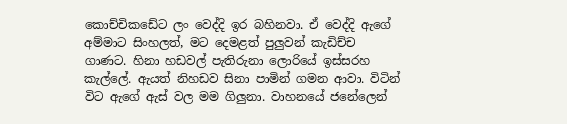කොච්චිකඩේට ලං වෙද්දි ඉර බහිනවා. ඒ වෙද්දි ඇගේ අම්මාට සිංහලත්, මට දෙමළත් පුලුවන් කැඩිච්ච ගාණට. හිනා හඩවල් පැතිරුනා ලොරියේ ඉස්සරහ කැල්ලේ. ඇයත් නිහඩව සිනා පාමින් ගමන ආවා. විටින් විට ඇගේ ඇස් වල මම ගිලුනා. වාහනයේ ජනේලෙන්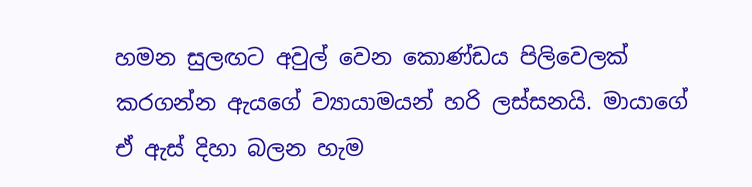හමන සුලඟට අවුල් වෙන කොණ්ඩය පිලිවෙලක් කරගන්න ඇයගේ ව්‍යායාමයන් හරි ලස්සනයි. මායාගේ ඒ ඇස් දිහා බලන හැම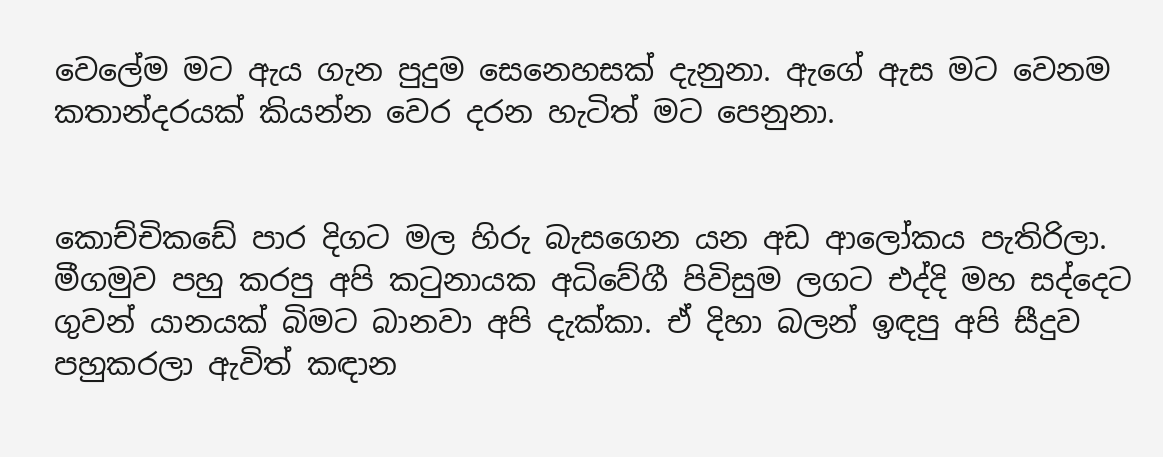වෙලේම මට ඇය ගැන පුදුම සෙනෙහසක් දැනුනා. ඇගේ ඇස මට වෙනම කතාන්දරයක් කියන්න වෙර දරන හැටිත් මට පෙනුනා.


කොච්චිකඩේ පාර දිගට මල හිරු බැසගෙන යන අඩ ආලෝකය පැතිරිලා. මීගමුව පහු කරපු අපි කටුනායක අධිවේගී පිවිසුම ලගට එද්දි මහ සද්දෙට ගුවන් යානයක් බිමට බානවා අපි දැක්කා. ඒ දිහා බලන් ඉඳපු අපි සීදුව පහුකරලා ඇවිත් කඳාන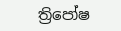ත්‍රිපෝෂ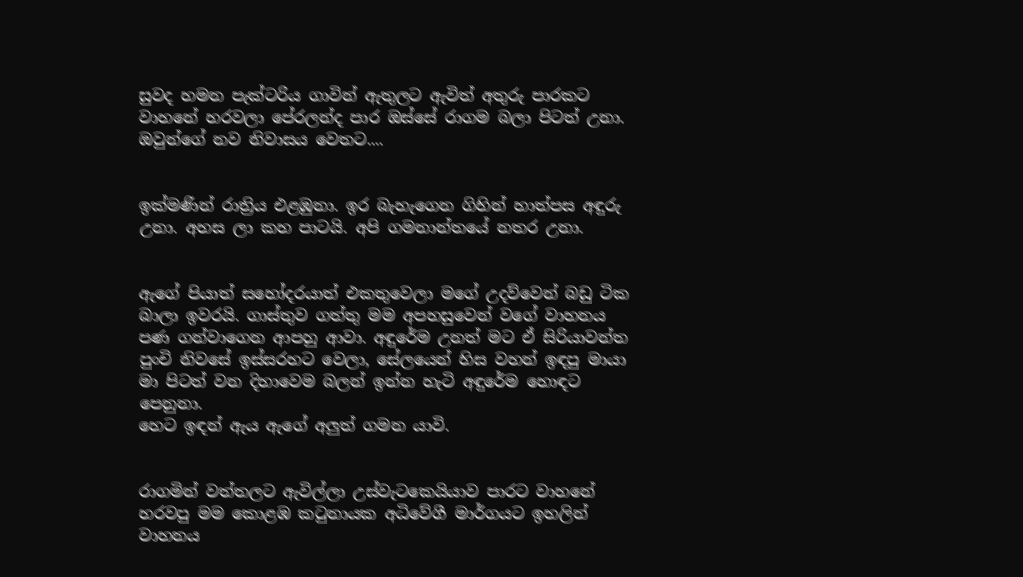සුවද හමන පැක්ටරිය ගාවින් ඇතුලට ඇවිත් අතුරු පාරකට වාහනේ හරවලා පේරලන්ද පාර ඔස්සේ රාගම බලා පිටත් උනා. ඔවුන්ගේ නව නිවාසය වෙතට....


ඉක්මණින් රාත්‍රිය එළඹුනා. ඉර බැහැගෙන ගිහින් හාත්පස අඳුරු උනා. අහස ලා කහ පාටයි. අපි ගමනාන්තයේ නතර උනා.


ඇගේ පියාත් සහෝදරයාත් එකතුවෙලා මගේ උදව්වෙන් බඩු ටික බාලා ඉවරයි. ගාස්තුව ගත්තු මම අපහසුවෙන් වගේ වාහනය පණ ගන්වාගෙන ආපහු ආවා. අඳුරේම උනත් මට ඒ සිරියාවන්ත පුංචි නිවසේ ඉස්සරහට වෙලා, සේලයෙන් හිස වහන් ඉඳපු මායා මා පිටත් වන දිහාවෙම බලන් ඉන්න හැටි අඳුරේම හොඳට පෙනුනා.
හෙට ඉඳන් ඇය ඇගේ අලුත් ගමන යාවි.


රාගමින් වත්තලට ඇවිල්ලා උස්වැටකෙයියාව පාරට වාහනේ හරවපු මම කොළඹ කටුනායක අධිවේගී මාර්ගයට ඉහලින් වාහනය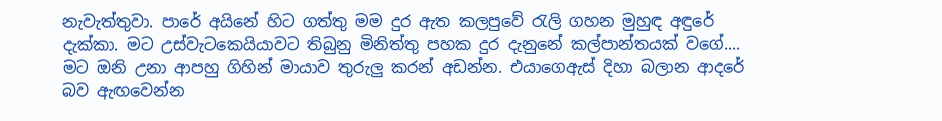නැවැත්තුවා. පාරේ අයිනේ හිට ගත්තු මම දුර ඇත කලපුවේ රැලි ගහන මුහුඳ අඳුරේ දැක්කා. මට උස්වැටකෙයියාවට තිබුනු මිනිත්තු පහක දුර දැනුනේ කල්පාන්තයක් වගේ.... මට ඔනි උනා ආපහු ගිහින් මායාව තුරුලු කරන් අඩන්න. එයාගෙඇස් දිහා බලාන ආදරේ බව ඇඟවෙන්න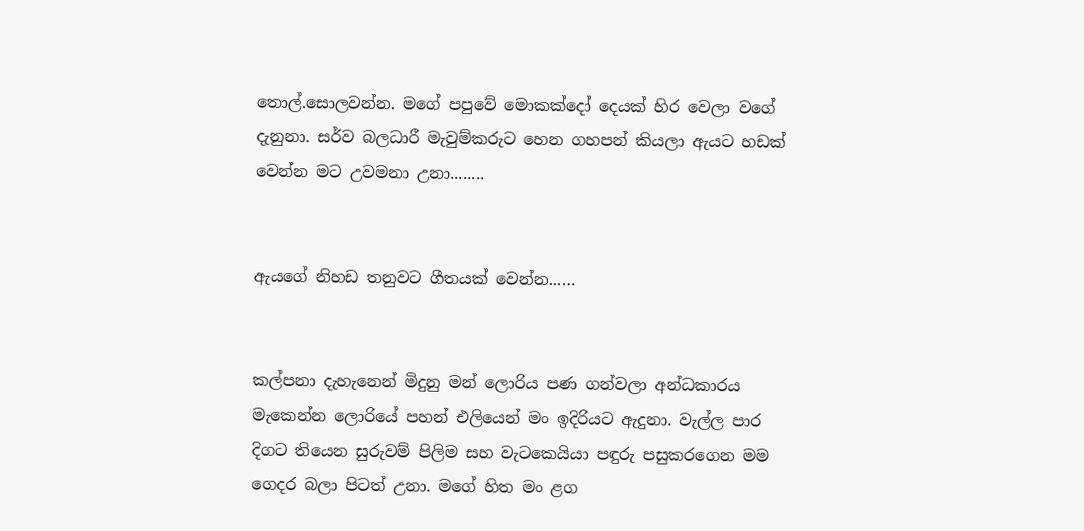තොල්.සොලවන්න. මගේ පපුවේ මොකක්දෝ දෙයක් හිර වෙලා වගේ දැනුනා. සර්ව බලධාරී මැවුම්කරුට හෙන ගහපන් කියලා ඇයට හඩක් වෙන්න මට උවමනා උනා........


ඇයගේ නිහඩ තනුවට ගීතයක් වෙන්න...…


කල්පනා දැහැනෙන් මිදුනු මන් ලොරිය පණ ගන්වලා අන්ධකාරය මැකෙන්න ලොරියේ පහන් එලියෙන් මං ඉදිරියට ඇදුනා. වැල්ල පාර දිගට තියෙන සුරුවම් පිලිම සහ වැටකෙයියා පඳුරු පසුකරගෙන මම ගෙදර බලා පිටත් උනා. මගේ හිත මං ළග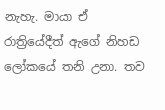නැහැ. මායා ඒ රාත්‍රියේදීත් ඇගේ නිහඩ ලෝකයේ තනි උනා. තව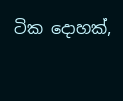ටික දොහක්,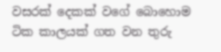වසරක් දෙකක් වගේ බොහොම ටික කාලයක් ගත වන තුරු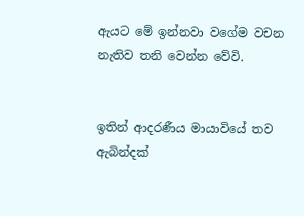ඇයට මේ ඉන්නවා වගේම වචන නැතිව තනි වෙන්න වේවි.


ඉතින් ආදරණීය මායාවියේ තව ඇබින්දක්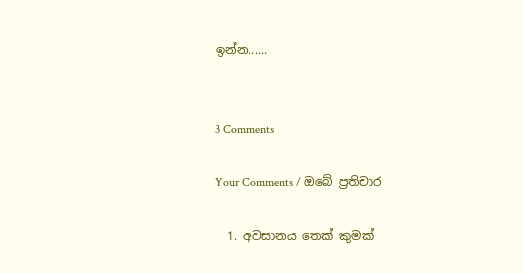ඉන්න......


3 Comments

Your Comments / ඔබේ ප්‍රතිචාර

  1. අවසානය තෙක් කුමක්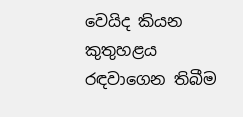වෙයිද කියන කුතුහළය රඳවාගෙන තිබීම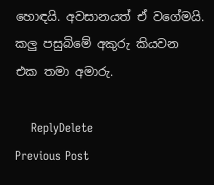හොඳයි. අවසානයත් ඒ වගේමයි. කලු පසුබිමේ අකුරු කියවන එක තමා අමාරු.

    ReplyDelete
Previous Post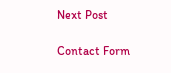Next Post

Contact Form